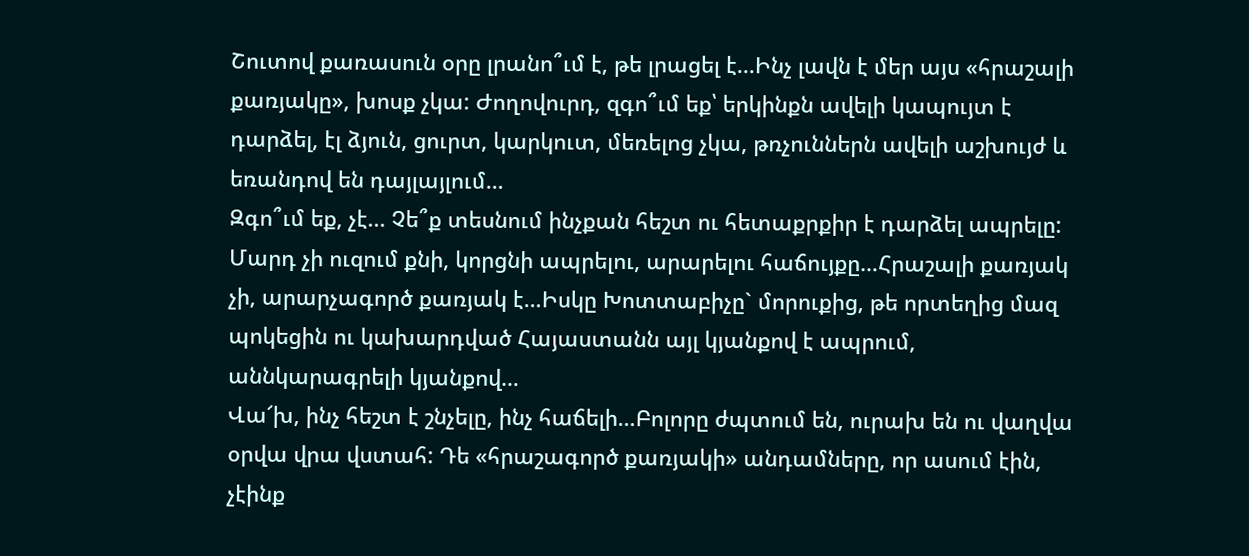Շուտով քառասուն օրը լրանո՞ւմ է, թե լրացել է...Ինչ լավն է մեր այս «հրաշալի քառյակը», խոսք չկա: Ժողովուրդ, զգո՞ւմ եք՝ երկինքն ավելի կապույտ է դարձել, էլ ձյուն, ցուրտ, կարկուտ, մեռելոց չկա, թռչուններն ավելի աշխույժ և եռանդով են դայլայլում…
Զգո՞ւմ եք, չէ... Չե՞ք տեսնում ինչքան հեշտ ու հետաքրքիր է դարձել ապրելը: Մարդ չի ուզում քնի, կորցնի ապրելու, արարելու հաճույքը…Հրաշալի քառյակ չի, արարչագործ քառյակ է…Իսկը Խոտտաբիչը` մորուքից, թե որտեղից մազ պոկեցին ու կախարդված Հայաստանն այլ կյանքով է ապրում, աննկարագրելի կյանքով…
Վա՜խ, ինչ հեշտ է շնչելը, ինչ հաճելի…Բոլորը ժպտում են, ուրախ են ու վաղվա օրվա վրա վստահ: Դե «հրաշագործ քառյակի» անդամները, որ ասում էին, չէինք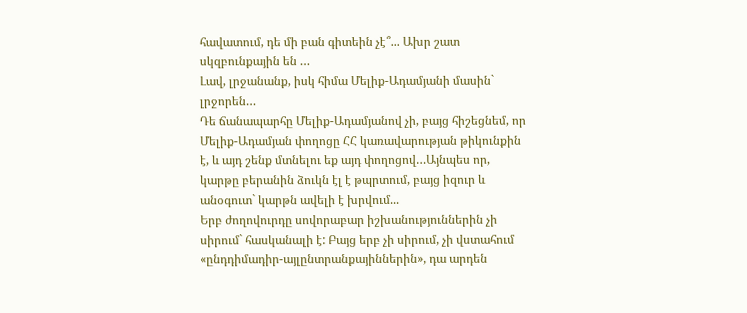հավատում, դե մի բան գիտեին չէ՞... Ախր շատ սկզբունքային են …
Լավ, լրջանանք, իսկ հիմա Մելիք-Ադամյանի մասին` լրջորեն…
Դե ճանապարհը Մելիք-Ադամյանով չի, բայց հիշեցնեմ, որ Մելիք-Ադամյան փողոցը ՀՀ կառավարության թիկունքին է, և այդ շենք մտնելու եք այդ փողոցով…Այնպես որ, կարթը բերանին ձուկն էլ է թպրտում, բայց իզուր և անօգուտ` կարթն ավելի է խրվում...
Երբ ժողովուրդը սովորաբար իշխանություններին չի սիրում` հասկանալի է: Բայց երբ չի սիրում, չի վստահում «ընդդիմադիր-այլընտրանքայիններին», դա արդեն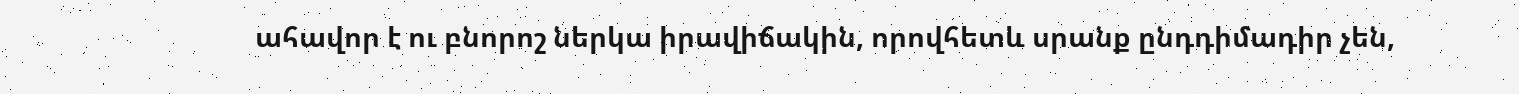ահավոր է ու բնորոշ ներկա իրավիճակին, որովհետև սրանք ընդդիմադիր չեն,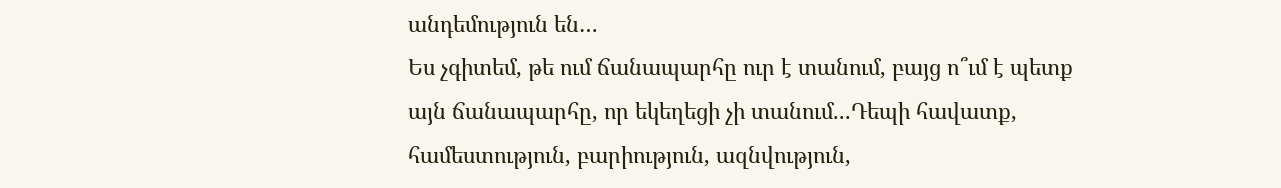անդեմություն են…
Ես չգիտեմ, թե ում ճանապարհը ուր է տանում, բայց ո՞ւմ է պետք այն ճանապարհը, որ եկեղեցի չի տանում...Դեպի հավատք, համեստություն, բարիություն, ազնվություն,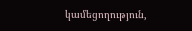կամեցողություն,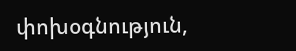փոխօգնություն,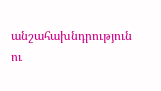անշահախնդրություն ու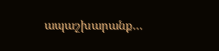ապաշխարանք…